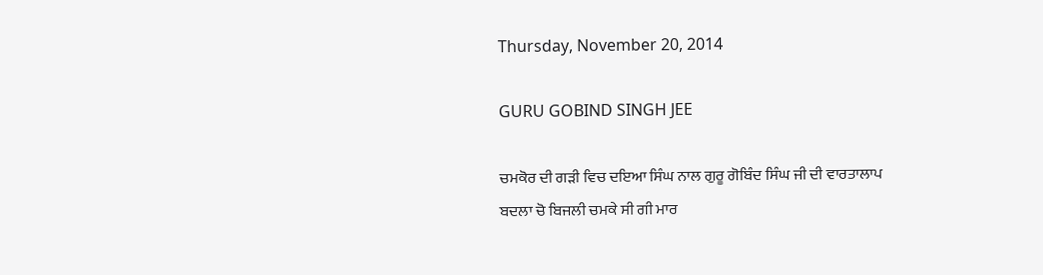Thursday, November 20, 2014

GURU GOBIND SINGH JEE

ਚਮਕੋਰ ਦੀ ਗੜੀ ਵਿਚ ਦਇਆ ਸਿੰਘ ਨਾਲ ਗੁਰੂ ਗੋਬਿੰਦ ਸਿੰਘ ਜੀ ਦੀ ਵਾਰਤਾਲਾਪ
ਬਦਲਾ ਚੋ ਬਿਜਲੀ ਚਮਕੇ ਸੀ ਗੀ ਮਾਰ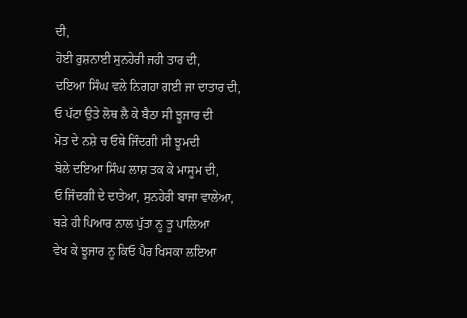ਦੀ,
ਹੋਈ ਰੁਸ਼ਨਾਈ ਸੁਨਹੇਰੀ ਜਹੀ ਤਾਰ ਦੀ,
ਦਇਆ ਸਿੰਘ ਵਲੇ ਨਿਗਹਾ ਗਈ ਜਾ ਦਾਤਾਰ ਦੀ,
ਓ ਪੱਟਾ ਉਤੇ ਲੋਥ ਲੈ ਕੇ ਬੈਠਾ ਸੀ ਝੂਜਾਰ ਦੀ
ਮੋਤ ਦੇ ਨਸ਼ੇ ਚ ਓਥੇ ਜਿੰਦਗੀ ਸੀ ਝੂਮਦੀ
ਬੋਲੇ ਦਇਆ ਸਿੰਘ ਲਾਸ਼ ਤਕ ਕੇ ਮਾਸੂਮ ਦੀ,
ਓ ਜਿੰਦਗੀ ਦੇ ਦਾਤੇਆ, ਸੁਨਹੇਰੀ ਬਾਜਾ ਵਾਲੇਆ,
ਬੜੇ ਹੀ ਪਿਆਰ ਨਾਲ ਪੁੱਤਾ ਨੂ ਤੂ ਪਾਲਿਆ
ਵੇਖ ਕੇ ਝੂਜਾਰ ਨੂ ਕਿਓ ਪੈਰ ਖਿਸਕਾ ਲਇਆ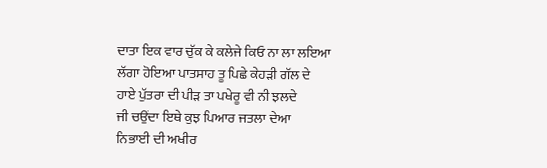ਦਾਤਾ ਇਕ ਵਾਰ ਚੁੱਕ ਕੇ ਕਲੇਜੇ ਕਿਓ ਨਾ ਲਾ ਲਇਆ
ਲੱਗਾ ਹੋਇਆ ਪਾਤਸਾਹ ਤੂ ਪਿਛੇ ਕੇਹੜੀ ਗੱਲ ਦੇ
ਹਾਏ ਪੁੱਤਰਾ ਦੀ ਪੀੜ ਤਾ ਪਖੇਰੂ ਵੀ ਨੀ ਝਲਦੇ
ਜੀ ਚਉਂਦਾ ਇਥੇ ਕੁਝ ਪਿਆਰ ਜਤਲਾ ਦੇਆ
ਨਿਭਾਈ ਦੀ ਅਖੀਰ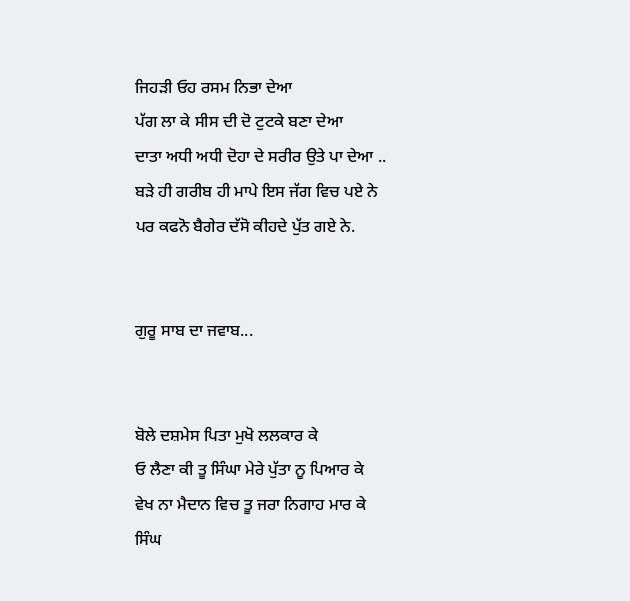ਜਿਹੜੀ ਓਹ ਰਸਮ ਨਿਭਾ ਦੇਆ
ਪੱਗ ਲਾ ਕੇ ਸੀਸ ਦੀ ਦੋ ਟੁਟਕੇ ਬਣਾ ਦੇਆ
ਦਾਤਾ ਅਧੀ ਅਧੀ ਦੋਹਾ ਦੇ ਸਰੀਰ ਉਤੇ ਪਾ ਦੇਆ ..
ਬੜੇ ਹੀ ਗਰੀਬ ਹੀ ਮਾਪੇ ਇਸ ਜੱਗ ਵਿਚ ਪਏ ਨੇ
ਪਰ ਕਫਨੋ ਬੈਗੇਰ ਦੱਸੋ ਕੀਹਦੇ ਪੁੱਤ ਗਏ ਨੇ.


ਗੁਰੂ ਸਾਬ ਦਾ ਜਵਾਬ...


ਬੋਲੇ ਦਸ਼ਮੇਸ ਪਿਤਾ ਮੁਖੋ ਲਲਕਾਰ ਕੇ
ਓ ਲੈਣਾ ਕੀ ਤੂ ਸਿੰਘਾ ਮੇਰੇ ਪੁੱਤਾ ਨੂ ਪਿਆਰ ਕੇ
ਵੇਖ ਨਾ ਮੈਦਾਨ ਵਿਚ ਤੂ ਜਰਾ ਨਿਗਾਹ ਮਾਰ ਕੇ
ਸਿੰਘ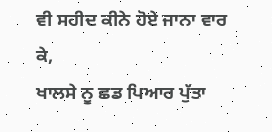ਵੀ ਸਹੀਦ ਕੀਨੇ ਹੋਏ ਜਾਨਾ ਵਾਰ ਕੇ,
ਖਾਲਸੇ ਨੂ ਛਡ ਪਿਆਰ ਪੁੱਤਾ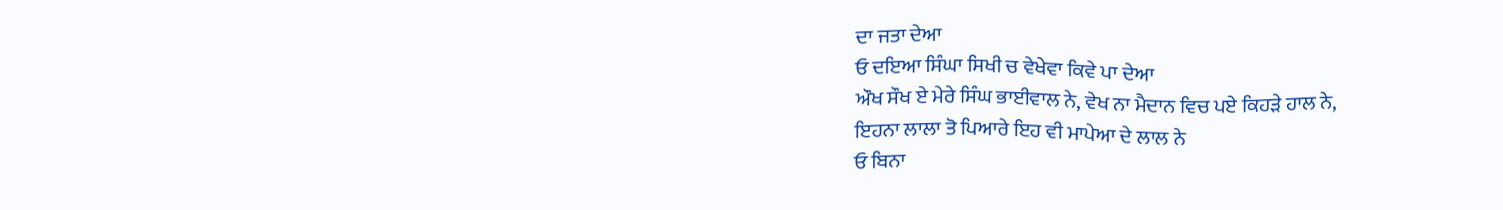ਦਾ ਜਤਾ ਦੇਆ
ਓ ਦਇਆ ਸਿੰਘਾ ਸਿਖੀ ਚ ਵੇਖੇਵਾ ਕਿਵੇ ਪਾ ਦੇਆ
ਔਖ ਸੌਖ ਏ ਮੇਰੇ ਸਿੰਘ ਭਾਈਵਾਲ ਨੇ, ਵੇਖ ਨਾ ਮੈਦਾਨ ਵਿਚ ਪਏ ਕਿਹੜੇ ਹਾਲ ਨੇ,
ਇਹਨਾ ਲਾਲਾ ਤੋ ਪਿਆਰੇ ਇਹ ਵੀ ਮਾਪੇਆ ਦੇ ਲਾਲ ਨੇ
ਓ ਬਿਨਾ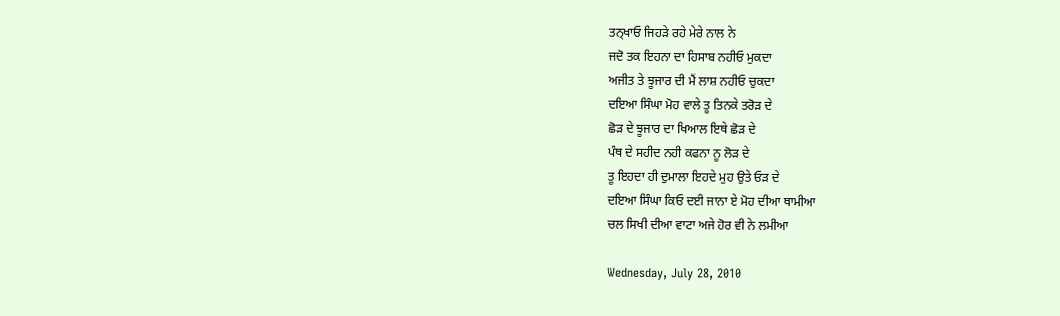ਤਨ੍ਖਾਓ ਜਿਹੜੇ ਰਹੇ ਮੇਰੇ ਨਾਲ ਨੇ
ਜਦੋ ਤਕ ਇਹਨਾ ਦਾ ਹਿਸਾਬ ਨਹੀਓ ਮੁਕਦਾ
ਅਜੀਤ ਤੇ ਝੂਜਾਰ ਦੀ ਮੈਂ ਲਾਸ਼ ਨਹੀਓ ਚੁਕਦਾ
ਦਇਆ ਸਿੰਘਾ ਮੋਹ ਵਾਲੇ ਤੂ ਤਿਨਕੇ ਤਰੋੜ ਦੇ
ਛੋੜ ਦੇ ਝੂਜਾਰ ਦਾ ਖਿਆਲ ਇਥੇ ਛੋੜ ਦੇ
ਪੰਥ ਦੇ ਸਹੀਦ ਨਹੀ ਕਫਨਾ ਨੂ ਲੋੜ ਦੇ
ਤੂ ਇਹਦਾ ਹੀ ਦੁਮਾਲਾ ਇਹਦੇ ਮੁਹ ਉਤੇ ਓੜ ਦੇ
ਦਇਆ ਸਿੰਘਾ ਕਿਓ ਦਈ ਜਾਨਾ ਏ ਮੋਹ ਦੀਆ ਥਾਮੀਆ
ਚਲ ਸਿਖੀ ਦੀਆ ਵਾਟਾ ਅਜੇ ਹੋਰ ਵੀ ਨੇ ਲਮੀਆ

Wednesday, July 28, 2010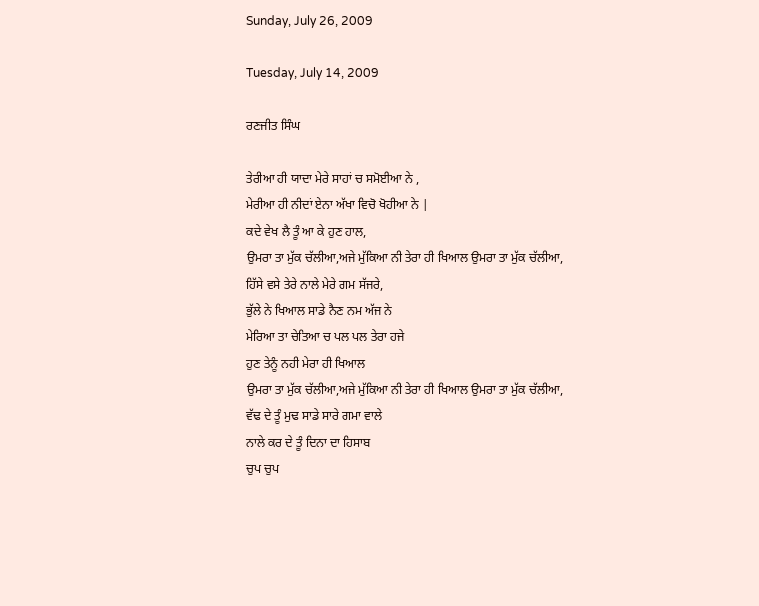Sunday, July 26, 2009

Tuesday, July 14, 2009

ਰਣਜੀਤ ਸਿੰਘ

ਤੇਰੀਆ ਹੀ ਯਾਦਾ ਮੇਰੇ ਸਾਹਾਂ ਚ ਸਮੋਈਆ ਨੇ ,
ਮੇਰੀਆ ਹੀ ਨੀਦਾਂ ਏਨਾ ਅੱਖਾ ਵਿਚੋ ਖੋਹੀਆ ਨੇ |
ਕਦੇ ਵੇਖ ਲੈ ਤੂੰ ਆ ਕੇ ਹੁਣ ਹਾਲ,
ਉਮਰਾ ਤਾ ਮੁੱਕ ਚੱਲੀਆ,ਅਜੇ ਮੁੱਕਿਆ ਨੀ ਤੇਰਾ ਹੀ ਖਿਆਲ ਉਮਰਾ ਤਾ ਮੁੱਕ ਚੱਲੀਆ,
ਹਿੱਸੇ ਵਸੇ ਤੇਰੇ ਨਾਲੇ ਮੇਰੇ ਗਮ ਸੱਜਰੇ,
ਭੁੱਲੇ ਨੇ ਖਿਆਲ ਸਾਡੇ ਨੈਣ ਨਮ ਅੱਜ ਨੇ
ਮੇਰਿਆ ਤਾ ਚੇਤਿਆ ਚ ਪਲ ਪਲ ਤੇਰਾ ਹਜੇ
ਹੁਣ ਤੇਨੂੰ ਨਹੀ ਮੇਰਾ ਹੀ ਖਿਆਲ
ਉਮਰਾ ਤਾ ਮੁੱਕ ਚੱਲੀਆ,ਅਜੇ ਮੁੱਕਿਆ ਨੀ ਤੇਰਾ ਹੀ ਖਿਆਲ ਉਮਰਾ ਤਾ ਮੁੱਕ ਚੱਲੀਆ,
ਵੱਢ ਦੇ ਤੂੰ ਮੁਢ ਸਾਡੇ ਸਾਰੇ ਗਮਾ ਵਾਲੇ
ਨਾਲੇ ਕਰ ਦੇ ਤੂੰ ਦਿਨਾ ਦਾ ਹਿਸਾਬ
ਚੁਪ ਚੁਪ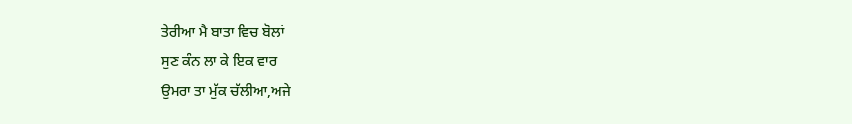ਤੇਰੀਆ ਮੈ ਬਾਤਾ ਵਿਚ ਬੋਲਾਂ
ਸੁਣ ਕੰਨ ਲਾ ਕੇ ਇਕ ਵਾਰ
ਉਮਰਾ ਤਾ ਮੁੱਕ ਚੱਲੀਆ,ਅਜੇ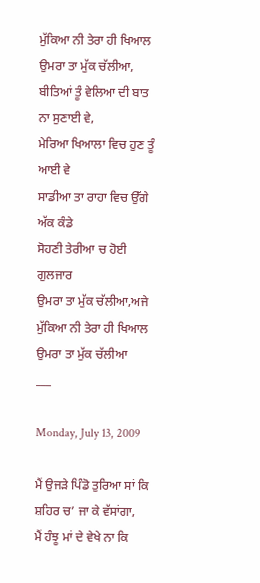ਮੁੱਕਿਆ ਨੀ ਤੇਰਾ ਹੀ ਖਿਆਲ ਉਮਰਾ ਤਾ ਮੁੱਕ ਚੱਲੀਆ,
ਬੀਤਿਆਂ ਤੂੰ ਵੇਲਿਆ ਦੀ ਬਾਤ ਨਾ ਸੁਣਾਈ ਵੇ,
ਮੇਰਿਆ ਖਿਆਲਾ ਵਿਚ ਹੁਣ ਤੂੰ ਆਈ ਵੇ
ਸਾਡੀਆ ਤਾ ਰਾਹਾ ਵਿਚ ਉੱਗੇ ਅੱਕ ਕੰਡੇ
ਸੋਹਣੀ ਤੇਰੀਆ ਚ ਹੋਈ ਗੁਲਜਾਰ
ਉਮਰਾ ਤਾ ਮੁੱਕ ਚੱਲੀਆ,ਅਜੇ ਮੁੱਕਿਆ ਨੀ ਤੇਰਾ ਹੀ ਖਿਆਲ ਉਮਰਾ ਤਾ ਮੁੱਕ ਚੱਲੀਆ
___

Monday, July 13, 2009

ਮੈਂ ਉਜੜੇ ਪਿੰਡੋ ਤੁਰਿਆ ਸਾਂ ਕਿ ਸ਼ਹਿਰ ਚ’ ਜਾ ਕੇ ਵੱਸਾਂਗਾ,
ਮੈਂ ਹੰਝੂ ਮਾਂ ਦੇ ਵੇਖੇ ਨਾ ਕਿ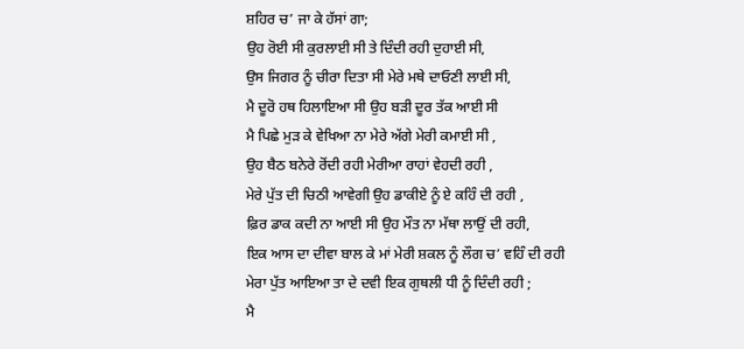ਸ਼ਹਿਰ ਚ’ ਜਾ ਕੇ ਹੱਸਾਂ ਗਾ;
ਉਹ ਰੋਈ ਸੀ ਕੁਰਲਾਈ ਸੀ ਤੇ ਦਿੰਦੀ ਰਹੀ ਦੁਹਾਈ ਸੀ,
ਉਸ ਜਿਗਰ ਨੂੰ ਚੀਰਾ ਦਿਤਾ ਸੀ ਮੇਰੇ ਮਥੇ ਦਾਓਣੀ ਲਾਈ ਸੀ,
ਮੈ ਦੂਰੋ ਹਥ ਹਿਲਾਇਆ ਸੀ ਉਹ ਬੜੀ ਦੂਰ ਤੱਕ ਆਈ ਸੀ
ਮੈ ਪਿਛੇ ਮੁੜ ਕੇ ਵੇਖਿਆ ਨਾ ਮੇਰੇ ਅੱਗੇ ਮੇਰੀ ਕਮਾਈ ਸੀ ,
ਉਹ ਬੈਠ ਬਨੇਰੇ ਰੋਂਦੀ ਰਹੀ ਮੇਰੀਆ ਰਾਹਾਂ ਵੇਹਦੀ ਰਹੀ ,
ਮੇਰੇ ਪੁੱਤ ਦੀ ਚਿਠੀ ਆਵੇਗੀ ਉਹ ਡਾਕੀਏ ਨੂੰ ਏ ਕਹਿੰ ਦੀ ਰਹੀ ,
ਫ਼ਿਰ ਡਾਕ ਕਦੀ ਨਾ ਆਈ ਸੀ ਉਹ ਮੌਤ ਨਾ ਮੱਥਾ ਲਾਉਂ ਦੀ ਰਹੀ,
ਇਕ ਆਸ ਦਾ ਦੀਵਾ ਬਾਲ ਕੇ ਮਾਂ ਮੇਰੀ ਸ਼ਕਲ ਨੂੰ ਲੌਗ ਚ’ ਵਹਿੰ ਦੀ ਰਹੀ
ਮੇਰਾ ਪੁੱਤ ਆਇਆ ਤਾ ਦੇ ਦਵੀ ਇਕ ਗੁਥਲੀ ਧੀ ਨੂੰ ਦਿੰਦੀ ਰਹੀ ;
ਮੈ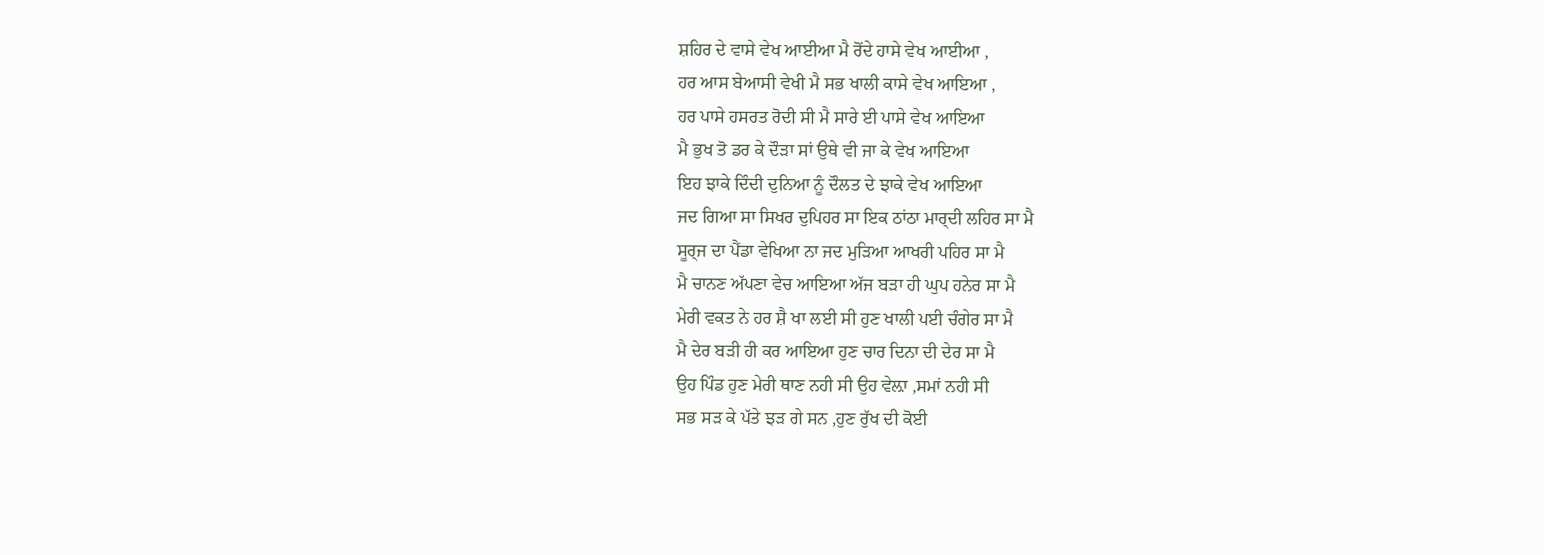ਸ਼ਹਿਰ ਦੇ ਵਾਸੇ ਵੇਖ ਆਈਆ ਮੈ ਰੋਂਦੇ ਹਾਸੇ ਵੇਖ ਆਈਆ ,
ਹਰ ਆਸ ਬੇਆਸੀ ਵੇਖੀ ਮੈ ਸਭ ਖਾਲੀ ਕਾਸੇ ਵੇਖ ਆਇਆ ,
ਹਰ ਪਾਸੇ ਹਸਰਤ ਰੋਦੀ ਸੀ ਮੈ ਸਾਰੇ ਈ ਪਾਸੇ ਵੇਖ ਆਇਆ
ਮੈ ਭੁਖ ਤੋ ਡਰ ਕੇ ਦੌੜਾ ਸਾਂ ਉਥੇ ਵੀ ਜਾ ਕੇ ਵੇਖ ਆਇਆ
ਇਹ ਝਾਕੇ ਦਿੰਦੀ ਦੁਨਿਆ ਨੂੰ ਦੌਲਤ ਦੇ ਝਾਕੇ ਵੇਖ ਆਇਆ
ਜਦ ਗਿਆ ਸਾ ਸਿਖਰ ਦੁਪਿਹਰ ਸਾ ਇਕ ਠਾਂਠਾ ਮਾਰ੍ਦੀ ਲਹਿਰ ਸਾ ਮੈ
ਸੂਰ੍ਜ ਦਾ ਪੈਂਡਾ ਵੇਖਿਆ ਨਾ ਜਦ ਮੁੜਿਆ ਆਖਰੀ ਪਹਿਰ ਸਾ ਮੈ
ਮੈ ਚਾਨਣ ਅੱਪਣਾ ਵੇਚ ਆਇਆ ਅੱਜ ਬੜਾ ਹੀ ਘੁਪ ਹਨੇਰ ਸਾ ਮੈ
ਮੇਰੀ ਵਕਤ ਨੇ ਹਰ ਸ਼ੈ ਖਾ ਲਈ ਸੀ ਹੁਣ ਖਾਲੀ ਪਈ ਚੰਗੇਰ ਸਾ ਮੈ
ਮੈ ਦੇਰ ਬੜੀ ਹੀ ਕਰ ਆਇਆ ਹੁਣ ਚਾਰ ਦਿਨਾ ਦੀ ਦੇਰ ਸਾ ਮੈ
ਉਹ ਪਿੰਡ ਹੁਣ ਮੇਰੀ ਥਾਣ ਨਹੀ ਸੀ ਉਹ ਵੇਲ਼ਾ ,ਸਮਾਂ ਨਹੀ ਸੀ
ਸਭ ਸੜ ਕੇ ਪੱਤੇ ਝੜ ਗੇ ਸਨ ,ਹੁਣ ਰੁੱਖ ਦੀ ਕੋਈ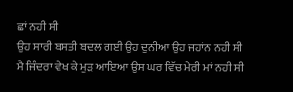ਛਾਂ ਨਹੀ ਸੀ
ਉਹ ਸਾਰੀ ਬਸਤੀ ਬਦਲ ਗਈ ਉਹ ਦੁਨੀਆ ਉਹ ਜਹਾਂਨ ਨਹੀ ਸੀ
ਮੈ ਜਿੰਦਰਾ ਵੇਖ ਕੇ ਮੁੜ ਆਇਆ ਉਸ ਘਰ ਵਿੱਚ ਮੇਰੀ ਮਾਂ ਨਹੀ ਸੀ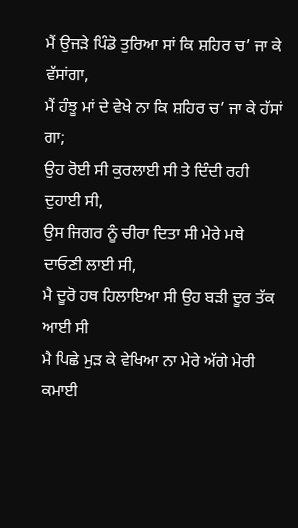ਮੈਂ ਉਜੜੇ ਪਿੰਡੋ ਤੁਰਿਆ ਸਾਂ ਕਿ ਸ਼ਹਿਰ ਚ’ ਜਾ ਕੇ ਵੱਸਾਂਗਾ,
ਮੈਂ ਹੰਝੂ ਮਾਂ ਦੇ ਵੇਖੇ ਨਾ ਕਿ ਸ਼ਹਿਰ ਚ’ ਜਾ ਕੇ ਹੱਸਾਂ ਗਾ;
ਉਹ ਰੋਈ ਸੀ ਕੁਰਲਾਈ ਸੀ ਤੇ ਦਿੰਦੀ ਰਹੀ ਦੁਹਾਈ ਸੀ,
ਉਸ ਜਿਗਰ ਨੂੰ ਚੀਰਾ ਦਿਤਾ ਸੀ ਮੇਰੇ ਮਥੇ ਦਾਓਣੀ ਲਾਈ ਸੀ,
ਮੈ ਦੂਰੋ ਹਥ ਹਿਲਾਇਆ ਸੀ ਉਹ ਬੜੀ ਦੂਰ ਤੱਕ ਆਈ ਸੀ
ਮੈ ਪਿਛੇ ਮੁੜ ਕੇ ਵੇਖਿਆ ਨਾ ਮੇਰੇ ਅੱਗੇ ਮੇਰੀ ਕਮਾਈ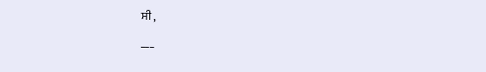ਸੀ ,
___